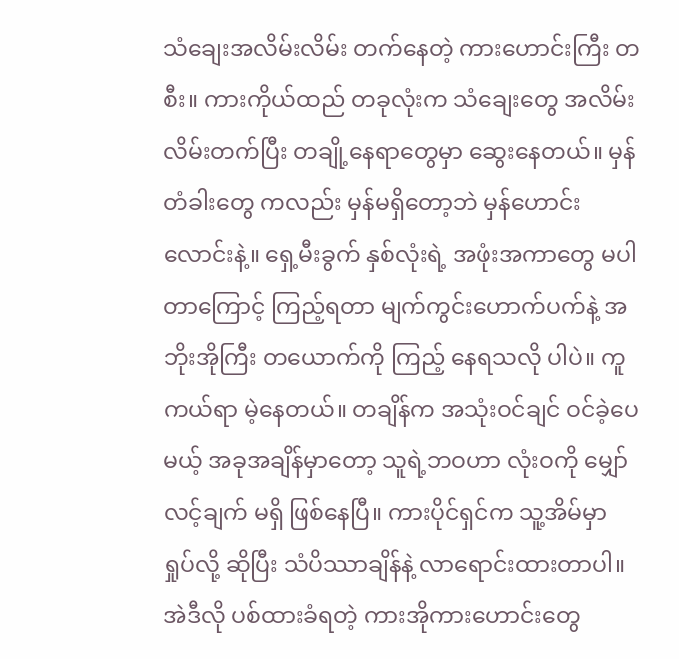သံချေးအလိမ်းလိမ်း တက်နေတဲ့ ကားဟောင်းကြီး တစီး။ ကားကိုယ်ထည် တခုလုံးက သံချေးတွေ အလိမ်းလိမ်းတက်ပြီး တချို့နေရာတွေမှာ ဆွေးနေတယ်။ မှန်တံခါးတွေ ကလည်း မှန်မရှိတော့ဘဲ မှန်ဟောင်းလောင်းနဲ့။ ရှေ့မီးခွက် နှစ်လုံးရဲ့ အဖုံးအကာတွေ မပါတာကြောင့် ကြည့်ရတာ မျက်ကွင်းဟောက်ပက်နဲ့ အဘိုးအိုကြီး တယောက်ကို ကြည့် နေရသလို ပါပဲ။ ကူကယ်ရာ မဲ့နေတယ်။ တချိန်က အသုံးဝင်ချင် ဝင်ခဲ့ပေမယ့် အခုအချိန်မှာတော့ သူရဲ့ဘဝဟာ လုံးဝကို မျှော်လင့်ချက် မရှိ ဖြစ်နေပြီ။ ကားပိုင်ရှင်က သူ့အိမ်မှာ ရှုပ်လို့ ဆိုပြီး သံပိဿာချိန်နဲ့ လာရောင်းထားတာပါ။
အဲဒီလို ပစ်ထားခံရတဲ့ ကားအိုကားဟောင်းတွေ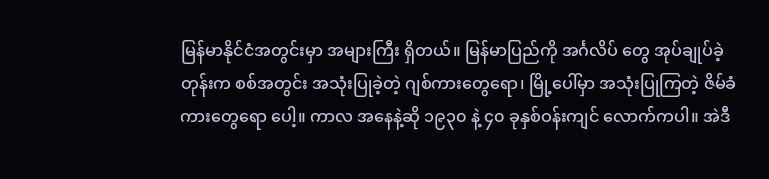မြန်မာနိုင်ငံအတွင်းမှာ အများကြီး ရှိတယ်။ မြန်မာပြည်ကို အင်္ဂလိပ် တွေ အုပ်ချုပ်ခဲ့တုန်းက စစ်အတွင်း အသုံးပြုခဲ့တဲ့ ဂျစ်ကားတွေရော၊ မြို့ပေါ်မှာ အသုံးပြုကြတဲ့ ဇိမ်ခံကားတွေရော ပေါ့။ ကာလ အနေနဲ့ဆို ၁၉၃၀ နဲ့ ၄၀ ခုနှစ်ဝန်းကျင် လောက်ကပါ။ အဲဒီ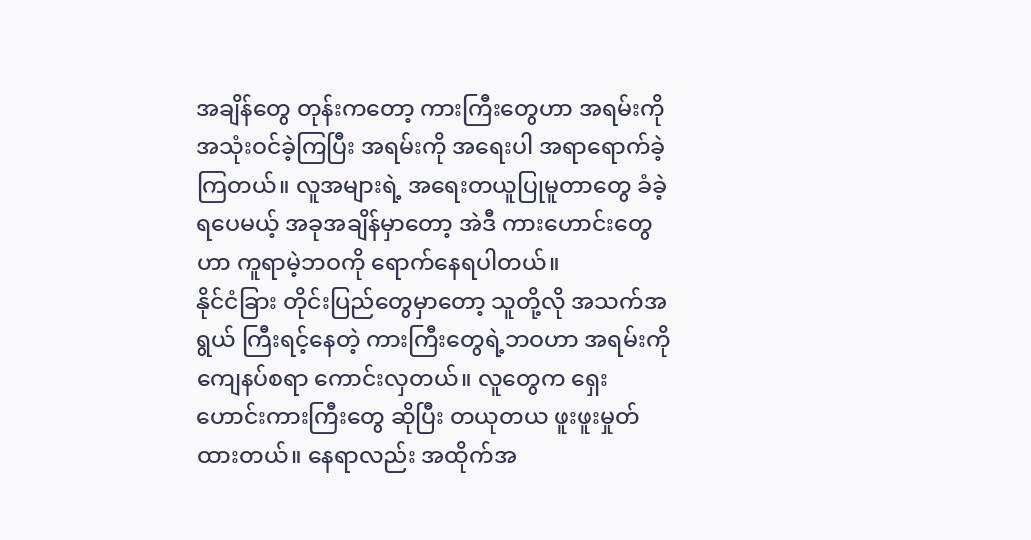အချိန်တွေ တုန်းကတော့ ကားကြီးတွေဟာ အရမ်းကို အသုံးဝင်ခဲ့ကြပြီး အရမ်းကို အရေးပါ အရာရောက်ခဲ့ကြတယ်။ လူအများရဲ့ အရေးတယူပြုမူတာတွေ ခံခဲ့ရပေမယ့် အခုအချိန်မှာတော့ အဲဒီ ကားဟောင်းတွေဟာ ကူရာမဲ့ဘဝကို ရောက်နေရပါတယ်။
နိုင်ငံခြား တိုင်းပြည်တွေမှာတော့ သူတို့လို အသက်အရွယ် ကြီးရင့်နေတဲ့ ကားကြီးတွေရဲ့ဘဝဟာ အရမ်းကို ကျေနပ်စရာ ကောင်းလှတယ်။ လူတွေက ရှေးဟောင်းကားကြီးတွေ ဆိုပြီး တယုတယ ဖူးဖူးမှုတ်ထားတယ်။ နေရာလည်း အထိုက်အ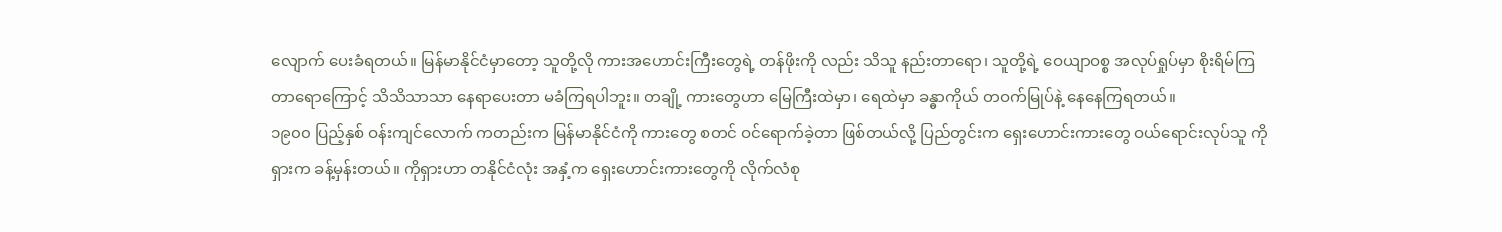လျောက် ပေးခံရတယ်။ မြန်မာနိုင်ငံမှာတော့ သူတို့လို ကားအဟောင်းကြီးတွေရဲ့ တန်ဖိုးကို လည်း သိသူ နည်းတာရော၊ သူတို့ရဲ့ ဝေယျာဝစ္စ အလုပ်ရှုပ်မှာ စိုးရိမ်ကြတာရောကြောင့် သိသိသာသာ နေရာပေးတာ မခံကြရပါဘူး။ တချို့ ကားတွေဟာ မြေကြီးထဲမှာ၊ ရေထဲမှာ ခန္ဓာကိုယ် တဝက်မြုပ်နဲ့ နေနေကြရတယ်။
၁၉၀၀ ပြည့်နှစ် ဝန်းကျင်လောက် ကတည်းက မြန်မာနိုင်ငံကို ကားတွေ စတင် ဝင်ရောက်ခဲ့တာ ဖြစ်တယ်လို့ ပြည်တွင်းက ရှေးဟောင်းကားတွေ ဝယ်ရောင်းလုပ်သူ ကိုရှားက ခန့်မှန်းတယ်။ ကိုရှားဟာ တနိုင်ငံလုံး အနှံ့က ရှေးဟောင်းကားတွေကို လိုက်လံစု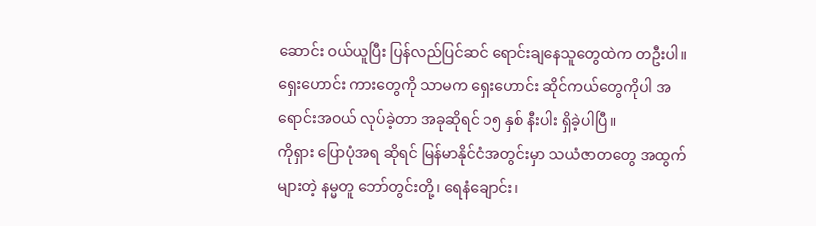ဆောင်း ဝယ်ယူပြီး ပြန်လည်ပြင်ဆင် ရောင်းချနေသူတွေထဲက တဦးပါ။ ရှေးဟောင်း ကားတွေကို သာမက ရှေးဟောင်း ဆိုင်ကယ်တွေကိုပါ အရောင်းအဝယ် လုပ်ခဲ့တာ အခုဆိုရင် ၁၅ နှစ် နီးပါး ရှိခဲ့ပါပြီ။
ကိုရှား ပြောပုံအရ ဆိုရင် မြန်မာနိုင်ငံအတွင်းမှာ သယံဇာတတွေ အထွက်များတဲ့ နမ္မတူ ဘော်တွင်းတို့၊ ရေနံချောင်း၊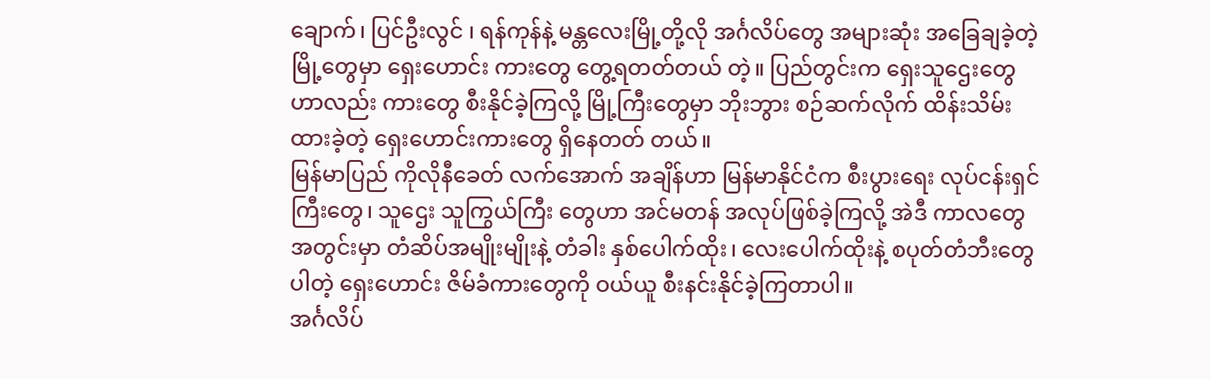ချောက်၊ ပြင်ဦးလွင် ၊ ရန်ကုန်နဲ့ မန္တလေးမြို့တို့လို အင်္ဂလိပ်တွေ အများဆုံး အခြေချခဲ့တဲ့ မြို့တွေမှာ ရှေးဟောင်း ကားတွေ တွေ့ရတတ်တယ် တဲ့။ ပြည်တွင်းက ရှေးသူဌေးတွေ ဟာလည်း ကားတွေ စီးနိုင်ခဲ့ကြလို့ မြို့ကြီးတွေမှာ ဘိုးဘွား စဉ်ဆက်လိုက် ထိန်းသိမ်းထားခဲ့တဲ့ ရှေးဟောင်းကားတွေ ရှိနေတတ် တယ်။
မြန်မာပြည် ကိုလိုနီခေတ် လက်အောက် အချိန်ဟာ မြန်မာနိုင်ငံက စီးပွားရေး လုပ်ငန်းရှင်ကြီးတွေ၊ သူဌေး သူကြွယ်ကြီး တွေဟာ အင်မတန် အလုပ်ဖြစ်ခဲ့ကြလို့ အဲဒီ ကာလတွေ အတွင်းမှာ တံဆိပ်အမျိုးမျိုးနဲ့ တံခါး နှစ်ပေါက်ထိုး၊ လေးပေါက်ထိုးနဲ့ စပုတ်တံဘီးတွေ ပါတဲ့ ရှေးဟောင်း ဇိမ်ခံကားတွေကို ဝယ်ယူ စီးနင်းနိုင်ခဲ့ကြတာပါ။
အင်္ဂလိပ်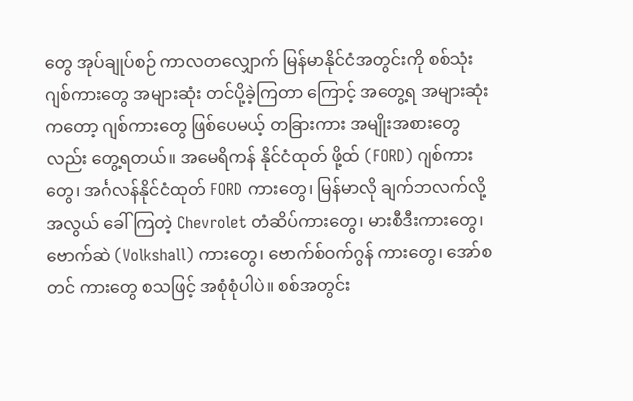တွေ အုပ်ချုပ်စဉ် ကာလတလျှောက် မြန်မာနိုင်ငံအတွင်းကို စစ်သုံး ဂျစ်ကားတွေ အများဆုံး တင်ပို့ခဲ့ကြတာ ကြောင့် အတွေ့ရ အများဆုံးကတော့ ဂျစ်ကားတွေ ဖြစ်ပေမယ့် တခြားကား အမျိုးအစားတွေလည်း တွေ့ရတယ်။ အမေရိကန် နိုင်ငံထုတ် ဖို့ထ် (FORD) ဂျစ်ကားတွေ၊ အင်္ဂလန်နိုင်ငံထုတ် FORD ကားတွေ၊ မြန်မာလို ချက်ဘလက်လို့ အလွယ် ခေါ်ကြတဲ့ Chevrolet တံဆိပ်ကားတွေ၊ မားစီဒီးကားတွေ၊ ဗောက်ဆဲ (Volkshall) ကားတွေ၊ ဗောက်စ်ဝက်ဂွန် ကားတွေ၊ အော်စတင် ကားတွေ စသဖြင့် အစုံစုံပါပဲ။ စစ်အတွင်း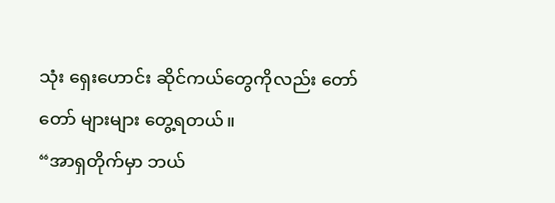သုံး ရှေးဟောင်း ဆိုင်ကယ်တွေကိုလည်း တော်တော် များများ တွေ့ရတယ်။
“အာရှတိုက်မှာ ဘယ်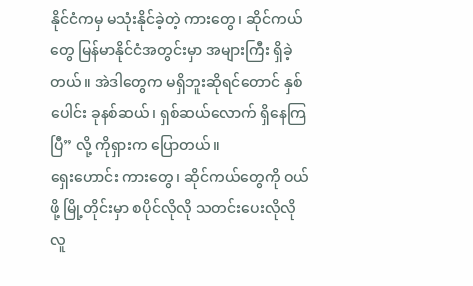နိုင်ငံကမှ မသုံးနိုင်ခဲ့တဲ့ ကားတွေ၊ ဆိုင်ကယ်တွေ မြန်မာနိုင်ငံအတွင်းမှာ အများကြီး ရှိခဲ့တယ်။ အဲဒါတွေက မရှိဘူးဆိုရင်တောင် နှစ်ပေါင်း ခုနစ်ဆယ်၊ ရှစ်ဆယ်လောက် ရှိနေကြပြီ” လို့ ကိုရှားက ပြောတယ်။
ရှေးဟောင်း ကားတွေ၊ ဆိုင်ကယ်တွေကို ဝယ်ဖို့ မြို့တိုင်းမှာ စပိုင်လိုလို သတင်းပေးလိုလို လူ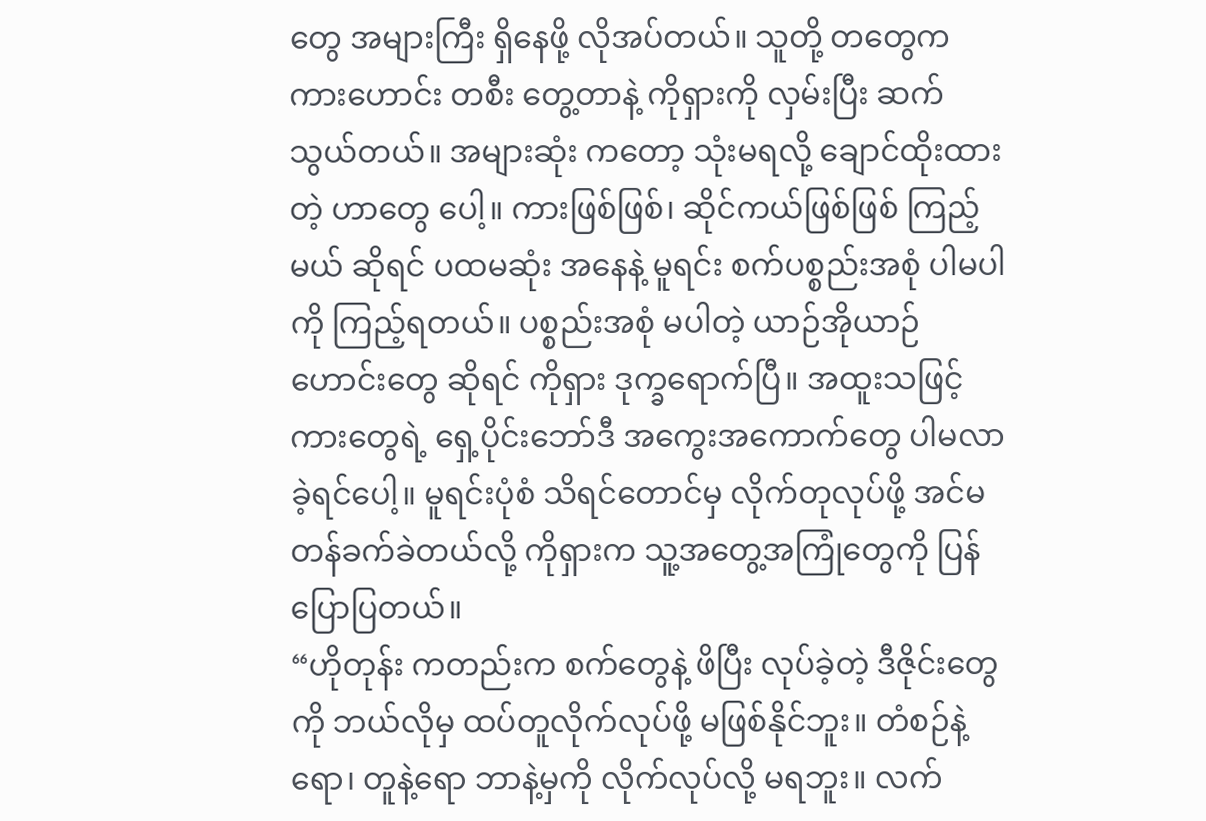တွေ အများကြီး ရှိနေဖို့ လိုအပ်တယ်။ သူတို့ တတွေက ကားဟောင်း တစီး တွေ့တာနဲ့ ကိုရှားကို လှမ်းပြီး ဆက်သွယ်တယ်။ အများဆုံး ကတော့ သုံးမရလို့ ချောင်ထိုးထားတဲ့ ဟာတွေ ပေါ့။ ကားဖြစ်ဖြစ်၊ ဆိုင်ကယ်ဖြစ်ဖြစ် ကြည့်မယ် ဆိုရင် ပထမဆုံး အနေနဲ့ မူရင်း စက်ပစ္စည်းအစုံ ပါမပါကို ကြည့်ရတယ်။ ပစ္စည်းအစုံ မပါတဲ့ ယာဉ်အိုယာဉ်ဟောင်းတွေ ဆိုရင် ကိုရှား ဒုက္ခရောက်ပြီ။ အထူးသဖြင့် ကားတွေရဲ့ ရှေ့ပိုင်းဘော်ဒီ အကွေးအကောက်တွေ ပါမလာခဲ့ရင်ပေါ့။ မူရင်းပုံစံ သိရင်တောင်မှ လိုက်တုလုပ်ဖို့ အင်မတန်ခက်ခဲတယ်လို့ ကိုရှားက သူ့အတွေ့အကြုံတွေကို ပြန်ပြောပြတယ်။
“ဟိုတုန်း ကတည်းက စက်တွေနဲ့ ဖိပြီး လုပ်ခဲ့တဲ့ ဒီဇိုင်းတွေကို ဘယ်လိုမှ ထပ်တူလိုက်လုပ်ဖို့ မဖြစ်နိုင်ဘူး။ တံစဉ်နဲ့ရော၊ တူနဲ့ရော ဘာနဲ့မှကို လိုက်လုပ်လို့ မရဘူး။ လက်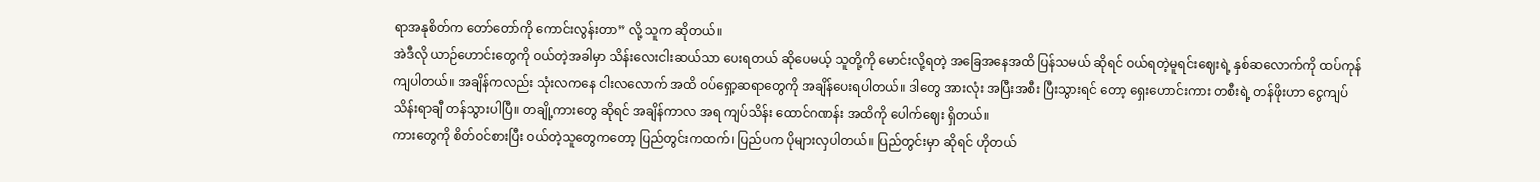ရာအနုစိတ်က တော်တော်ကို ကောင်းလွန်းတာ” လို့ သူက ဆိုတယ်။
အဲဒီလို ယာဉ်ဟောင်းတွေကို ဝယ်တဲ့အခါမှာ သိန်းလေးငါးဆယ်သာ ပေးရတယ် ဆိုပေမယ့် သူတို့ကို မောင်းလို့ရတဲ့ အခြေအနေအထိ ပြန်သမယ် ဆိုရင် ဝယ်ရတဲ့မူရင်းဈေးရဲ့ နှစ်ဆလောက်ကို ထပ်ကုန်ကျပါတယ်။ အချိန်ကလည်း သုံးလကနေ ငါးလလောက် အထိ ဝပ်ရှော့ဆရာတွေကို အချိန်ပေးရပါတယ်။ ဒါတွေ အားလုံး အပြီးအစီး ပြီးသွားရင် တော့ ရှေးဟောင်းကား တစီးရဲ့ တန်ဖိုးဟာ ငွေကျပ် သိန်းရာချီ တန်သွားပါပြီ။ တချို့ကားတွေ ဆိုရင် အချိန်ကာလ အရ ကျပ်သိန်း ထောင်ဂဏန်း အထိကို ပေါက်ဈေး ရှိတယ်။
ကားတွေကို စိတ်ဝင်စားပြီး ဝယ်တဲ့သူတွေကတော့ ပြည်တွင်းကထက်၊ ပြည်ပက ပိုများလှပါတယ်။ ပြည်တွင်းမှာ ဆိုရင် ဟိုတယ်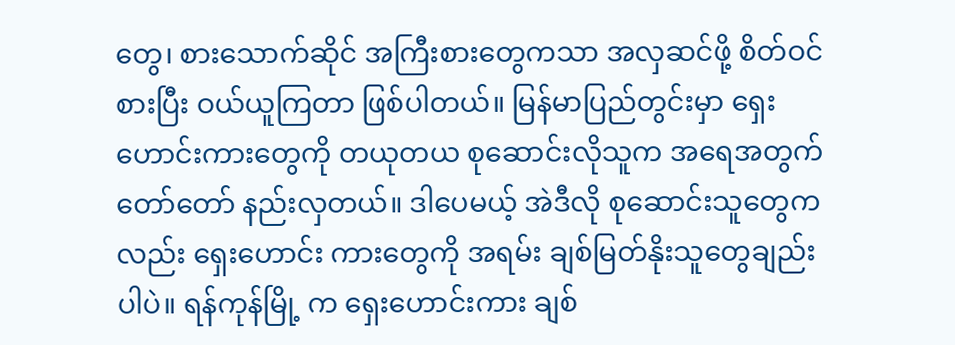တွေ၊ စားသောက်ဆိုင် အကြီးစားတွေကသာ အလှဆင်ဖို့ စိတ်ဝင်စားပြီး ဝယ်ယူကြတာ ဖြစ်ပါတယ်။ မြန်မာပြည်တွင်းမှာ ရှေးဟောင်းကားတွေကို တယုတယ စုဆောင်းလိုသူက အရေအတွက် တော်တော် နည်းလှတယ်။ ဒါပေမယ့် အဲဒီလို စုဆောင်းသူတွေကလည်း ရှေးဟောင်း ကားတွေကို အရမ်း ချစ်မြတ်နိုးသူတွေချည်း ပါပဲ။ ရန်ကုန်မြို့ က ရှေးဟောင်းကား ချစ်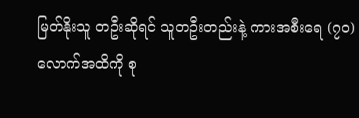မြတ်နိုးသူ တဦးဆိုရင် သူတဦးတည်းနဲ့ ကားအစီးရေ (၇၀) လောက်အထိကို စု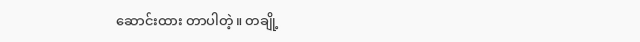ဆောင်းထား တာပါတဲ့။ တချို့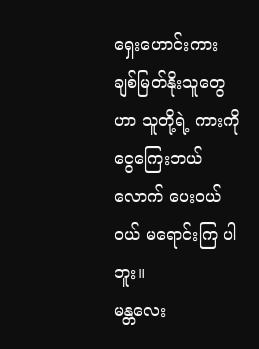ရှေးဟောင်းကား ချစ်မြတ်နိုးသူတွေဟာ သူတို့ရဲ့ ကားကို ငွေကြေးဘယ်လောက် ပေးဝယ်ဝယ် မရောင်းကြ ပါဘူး။
မန္တလေး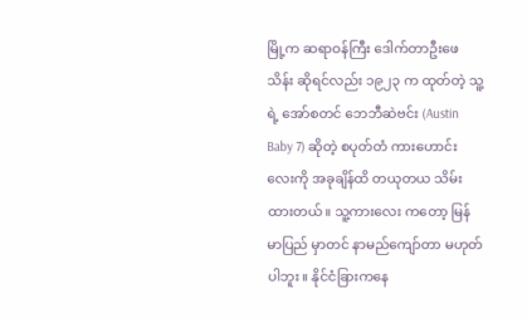မြို့က ဆရာဝန်ကြီး ဒေါက်တာဦးဖေသိန်း ဆိုရင်လည်း ၁၉၂၃ က ထုတ်တဲ့ သူ့ရဲ့ အော်စတင် ဘေဘီဆဲဗင်း (Austin Baby 7) ဆိုတဲ့ စပုတ်တံ ကားဟောင်းလေးကို အခုချိန်ထိ တယုတယ သိမ်းထားတယ်။ သူ့ကားလေး ကတော့ မြန်မာပြည် မှာတင် နာမည်ကျော်တာ မဟုတ်ပါဘူး။ နိုင်ငံခြားကနေ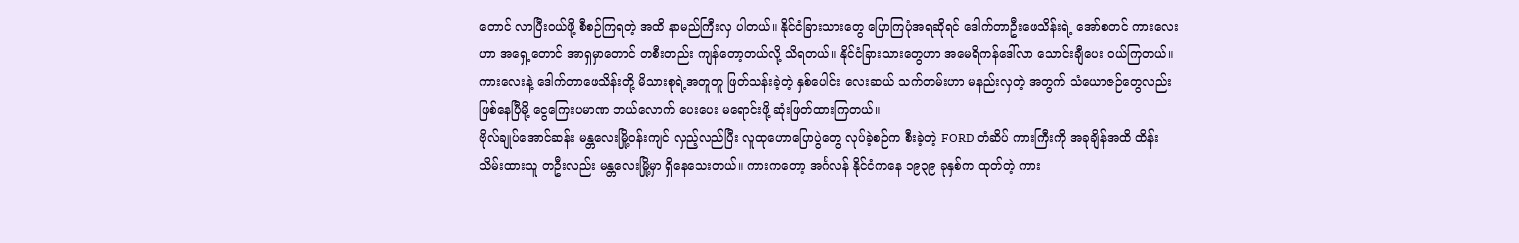တောင် လာပြီးဝယ်ဖို့ စီစဉ်ကြရတဲ့ အထိ နာမည်ကြီးလှ ပါတယ်။ နိုင်ငံခြားသားတွေ ပြောကြပုံအရဆိုရင် ဒေါက်တာဦးဖေသိန်းရဲ့ အော်စတင် ကားလေးဟာ အရှေ့တောင် အာရှမှာတောင် တစီးတည်း ကျန်တော့တယ်လို့ သိရတယ်။ နိုင်ငံခြားသားတွေဟာ အမေရိကန်ဒေါ်လာ သောင်းချီပေး ဝယ်ကြတယ်။ ကားလေးနဲ့ ဒေါက်တာဖေသိန်းတို့ မိသားစုရဲ့အတူတူ ဖြတ်သန်းခဲ့တဲ့ နှစ်ပေါင်း လေးဆယ် သက်တမ်းဟာ မနည်းလှတဲ့ အတွက် သံယောဇဉ်တွေလည်း ဖြစ်နေပြီမို့ ငွေကြေးပမာဏ ဘယ်လောက် ပေးပေး မရောင်းဖို့ ဆုံးဖြတ်ထားကြတယ်။
ဗိုလ်ချုပ်အောင်ဆန်း မန္တလေးမြို့ဝန်းကျင် လှည့်လည်ပြီး လူထုဟောပြောပွဲတွေ လုပ်ခဲ့စဉ်က စီးခဲ့တဲ့ FORD တံဆိပ် ကားကြီးကို အခုချိန်အထိ ထိန်းသိမ်းထားသူ တဦးလည်း မန္တလေးမြို့မှာ ရှိနေသေးတယ်။ ကားကတော့ အင်္ဂလန် နိုင်ငံကနေ ၁၉၃၉ ခုနှစ်က ထုတ်တဲ့ ကား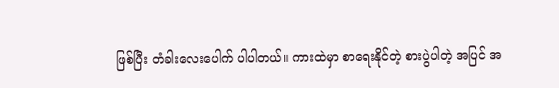ဖြစ်ပြီး တံခါးလေးပေါက် ပါပါတယ်။ ကားထဲမှာ စာရေးနိုင်တဲ့ စားပွဲပါတဲ့ အပြင် အ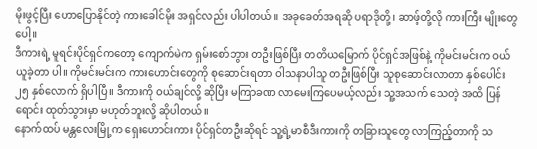မိုးဖွင့်ပြီး ဟောပြောနိုင်တဲ့ ကားခေါင်မိုး အရှင်လည်း ပါပါတယ်။ အခုခေတ်အရဆို ပရာဒိုတို့၊ ဆာဖ့်တို့လို ကားကြီး မျိုးတွေ ပေါ့။
ဒီကားရဲ့ မူရင်းပိုင်ရှင်ကတော့ ကျောက်မဲက ရှမ်းစော်ဘွား တဦးဖြစ်ပြီး တတိယမြောက် ပိုင်ရှင်အဖြစ်နဲ့ ကိုမင်းမင်းက ဝယ်ယူခဲ့တာ ပါ။ ကိုမင်းမင်းက ကားဟောင်းတွေကို စုဆောင်းရတာ ဝါသနာပါသူ တဦးဖြစ်ပြီး သူစုဆောင်းလာတာ နှစ်ပေါင်း ၂၅ နှစ်လောက် ရှိပါပြီ။ ဒီကားကို ဝယ်ချင်လို့ ဆိုပြီး မကြာခဏ လာမေးကြပေမယ့်လည်း သူ့အသက် သေတဲ့ အထိ ပြန်ရောင်း ထုတ်သွားမှာ မဟုတ်ဘူးလို့ ဆိုပါတယ်။
နောက်ထပ် မန္တလေးမြို့က ရှေးဟောင်းကား ပိုင်ရှင်တဦးဆိုရင် သူ့ရဲ့မာစီဒီးကားကို တခြားသူတွေ လာကြည့်တာကို သ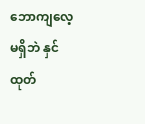ဘောကျလေ့ မရှိဘဲ နှင်ထုတ်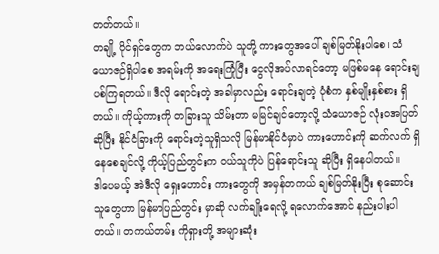တတ်တယ်။
တချို့ ပိုင်ရှင်တွေက ဘယ်လောက်ပဲ သူတို့ ကားတွေအပေါ် ချစ်မြတ်နိုးပါစေ၊ သံယောဇဉ်ရှိပါစေ အရမ်းကို အရေးကြုံပြီး ငွေလိုအပ်လာရင်တော့ မဖြစ်မနေ ရောင်းချပစ်ကြရတယ်။ ဒီလို ရောင်းတဲ့ အခါမှာလည်း ရောင်းချတဲ့ ပုံစံက နှစ်မျိုးနှစ်စား ရှိတယ်။ ကိုယ့်ကားကို တခြားသူ သိမ်းတာ မမြင်ချင်တော့လို့ သံယောဇဉ် လုံးဝအပြတ် ဆိုပြီး နိုင်ငံခြားကို ရောင်းတဲ့သူရှိသလို မြန်မာနိုင်ငံမှာပဲ ကားဟောင်းကို ဆက်လက် ရှိနေစေချင်လို့ ကိုယ့်ပြည်တွင်းက ဝယ်သူကိုပဲ ပြန်ရောင်းသူ ဆိုပြီး ရှိနေပါတယ်။
ဒါပေမယ့် အဲဒီလို ရှေးဟောင်း ကားတွေကို အမှန်တကယ် ချစ်မြတ်နိုးပြီး စုဆောင်းသူတွေဟာ မြန်မာပြည်တွင်း မှာဆို လက်ချိုးရေလို့ ရလောက်အောင် နည်းပါးပါတယ်။ တကယ်တမ်း ကိုရှားတို့ အများဆုံး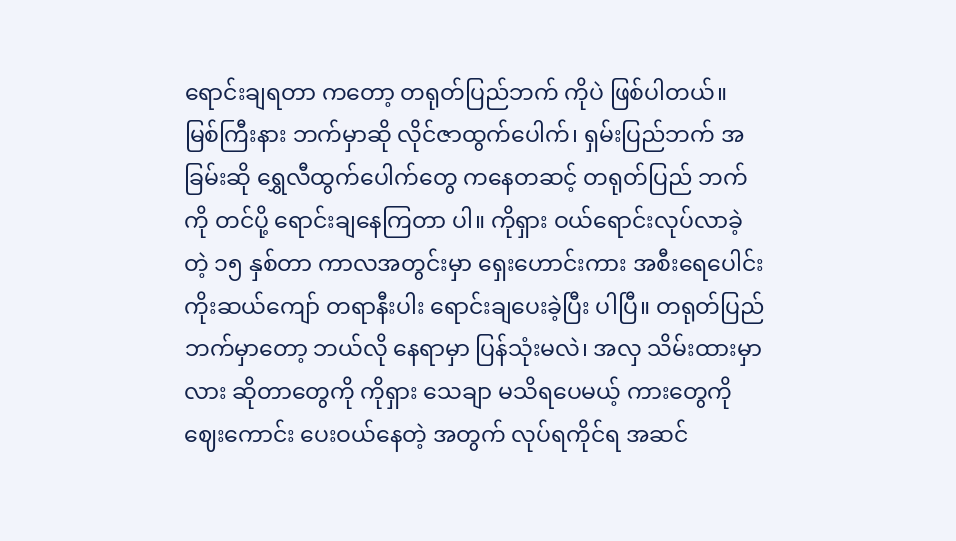ရောင်းချရတာ ကတော့ တရုတ်ပြည်ဘက် ကိုပဲ ဖြစ်ပါတယ်။
မြစ်ကြီးနား ဘက်မှာဆို လိုင်ဇာထွက်ပေါက်၊ ရှမ်းပြည်ဘက် အခြမ်းဆို ရွှေလီထွက်ပေါက်တွေ ကနေတဆင့် တရုတ်ပြည် ဘက်ကို တင်ပို့ ရောင်းချနေကြတာ ပါ။ ကိုရှား ဝယ်ရောင်းလုပ်လာခဲ့တဲ့ ၁၅ နှစ်တာ ကာလအတွင်းမှာ ရှေးဟောင်းကား အစီးရေပေါင်း ကိုးဆယ်ကျော် တရာနီးပါး ရောင်းချပေးခဲ့ပြီး ပါပြီ။ တရုတ်ပြည်ဘက်မှာတော့ ဘယ်လို နေရာမှာ ပြန်သုံးမလဲ၊ အလှ သိမ်းထားမှာလား ဆိုတာတွေကို ကိုရှား သေချာ မသိရပေမယ့် ကားတွေကို ဈေးကောင်း ပေးဝယ်နေတဲ့ အတွက် လုပ်ရကိုင်ရ အဆင်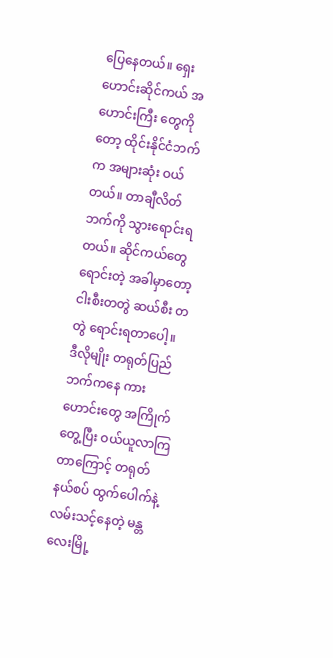ပြေနေတယ်။ ရှေးဟောင်းဆိုင်ကယ် အဟောင်းကြီး တွေကိုတော့ ထိုင်းနိုင်ငံဘက်က အများဆုံး ဝယ်တယ်။ တာချီလိတ်ဘက်ကို သွားရောင်းရတယ်။ ဆိုင်ကယ်တွေ ရောင်းတဲ့ အခါမှာတော့ ငါးစီးတတွဲ ဆယ်စီး တတွဲ ရောင်းရတာပေါ့။
ဒီလိုမျိုး တရုတ်ပြည်ဘက်ကနေ ကားဟောင်းတွေ အကြိုက်တွေ့ပြီး ဝယ်ယူလာကြ တာကြောင့် တရုတ်နယ်စပ် ထွက်ပေါက်နဲ့ လမ်းသင့်နေတဲ့ မန္တလေးမြို့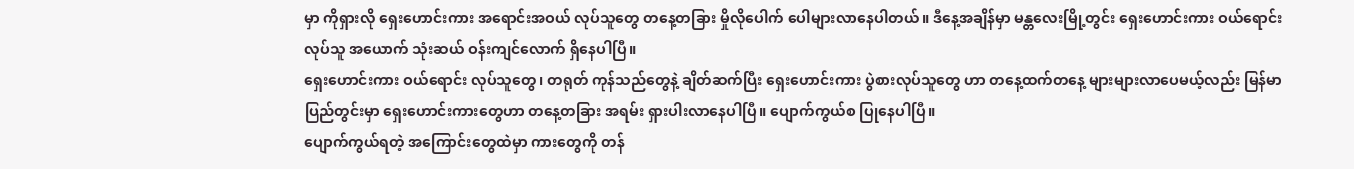မှာ ကိုရှားလို ရှေးဟောင်းကား အရောင်းအဝယ် လုပ်သူတွေ တနေ့တခြား မှိုလိုပေါက် ပေါများလာနေပါတယ်။ ဒီနေ့အချိန်မှာ မန္တလေးမြို့တွင်း ရှေးဟောင်းကား ဝယ်ရောင်းလုပ်သူ အယောက် သုံးဆယ် ဝန်းကျင်လောက် ရှိနေပါပြီ။
ရှေးဟောင်းကား ဝယ်ရောင်း လုပ်သူတွေ၊ တရုတ် ကုန်သည်တွေနဲ့ ချိတ်ဆက်ပြီး ရှေးဟောင်းကား ပွဲစားလုပ်သူတွေ ဟာ တနေ့ထက်တနေ့ များများလာပေမယ့်လည်း မြန်မာပြည်တွင်းမှာ ရှေးဟောင်းကားတွေဟာ တနေ့တခြား အရမ်း ရှားပါးလာနေပါပြီ။ ပျောက်ကွယ်စ ပြုနေပါပြီ။
ပျောက်ကွယ်ရတဲ့ အကြောင်းတွေထဲမှာ ကားတွေကို တန်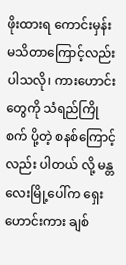ဖိုးထားရ ကောင်းမှန်း မသိတာကြောင့်လည်း ပါသလို၊ ကားဟောင်းတွေကို သံရည်ကြိုစက် ပို့တဲ့ စနစ်ကြောင့်လည်း ပါတယ် လို့ မန္တလေးမြို့ပေါ်က ရှေးဟောင်းကား ချစ်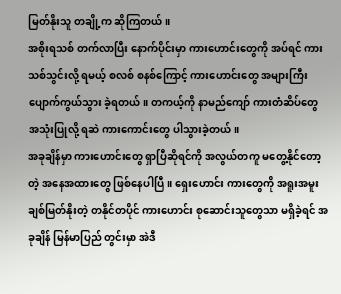မြတ်နိုးသူ တချို့က ဆိုကြတယ်။
အစိုးရသစ် တက်လာပြီး နောက်ပိုင်းမှာ ကားဟောင်းတွေကို အပ်ရင် ကားသစ်သွင်းလို့ ရမယ့် စလစ် စနစ်ကြောင့် ကားဟောင်းတွေ အများကြီး ပျောက်ကွယ်သွား ခဲ့ရတယ်။ တကယ့်ကို နာမည်ကျော် ကားတံဆိပ်တွေ အသုံးပြုလို့ ရဆဲ ကားကောင်းတွေ ပါသွားခဲ့တယ်။
အခုချိန်မှာ ကားဟောင်းတွေ ရှာပြီဆိုရင်ကို အလွယ်တကူ မတွေ့နိုင်တော့တဲ့ အနေအထားတွေ ဖြစ်နေပါပြီ။ ရှေးဟောင်း ကားတွေကို အရူးအမူး ချစ်မြတ်နိုးတဲ့ တနိုင်တပိုင် ကားဟောင်း စုဆောင်းသူတွေသာ မရှိခဲ့ရင် အခုချိန် မြန်မာပြည် တွင်းမှာ အဲဒီ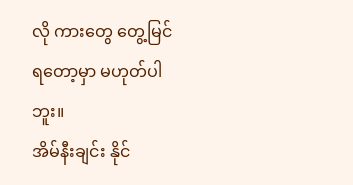လို ကားတွေ တွေ့မြင်ရတော့မှာ မဟုတ်ပါဘူး။
အိမ်နီးချင်း နိုင်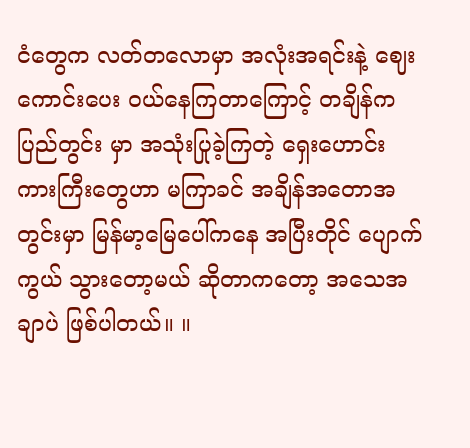ငံတွေက လတ်တလောမှာ အလုံးအရင်းနဲ့ ဈေးကောင်းပေး ဝယ်နေကြတာကြောင့် တချိန်က ပြည်တွင်း မှာ အသုံးပြုခဲ့ကြတဲ့ ရှေးဟောင်း ကားကြီးတွေဟာ မကြာခင် အချိန်အတောအတွင်းမှာ မြန်မာ့မြေပေါ်ကနေ အပြီးတိုင် ပျောက်ကွယ် သွားတော့မယ် ဆိုတာကတော့ အသေအချာပဲ ဖြစ်ပါတယ်။ ။